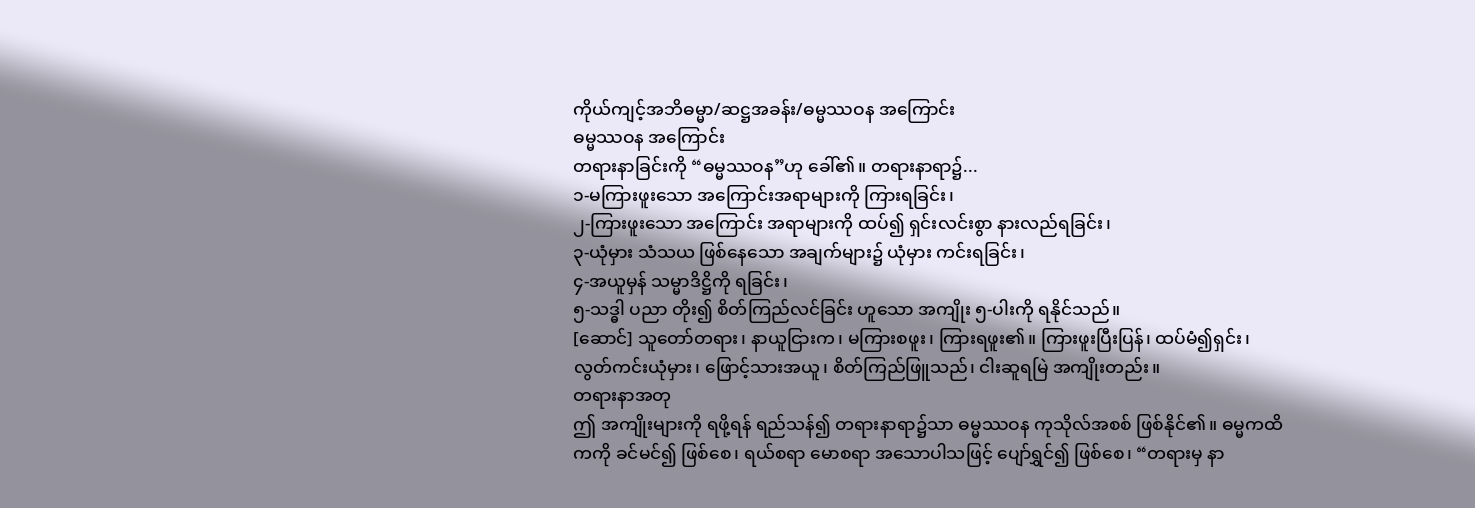ကိုယ်ကျင့်အဘိဓမ္မာ/ဆဋ္ဌအခန်း/ဓမ္မဿဝန အကြောင်း
ဓမ္မဿဝန အကြောင်း
တရားနာခြင်းကို “ဓမ္မဿဝန”ဟု ခေါ်၏။ တရားနာရာ၌...
၁-မကြားဖူးသော အကြောင်းအရာများကို ကြားရခြင်း၊
၂-ကြားဖူးသော အကြောင်း အရာများကို ထပ်၍ ရှင်းလင်းစွာ နားလည်ရခြင်း၊
၃-ယုံမှား သံသယ ဖြစ်နေသော အချက်များ၌ ယုံမှား ကင်းရခြင်း၊
၄-အယူမှန် သမ္မာဒိဋ္ဌိကို ရခြင်း၊
၅-သဒ္ဓါ ပညာ တိုး၍ စိတ်ကြည်လင်ခြင်း ဟူသော အကျိုး ၅-ပါးကို ရနိုင်သည်။
[ဆောင်] သူတော်တရား၊ နာယူငြားက၊ မကြားစဖူး၊ ကြားရဖူး၏။ ကြားဖူးပြီးပြန်၊ ထပ်မံ၍ရှင်း၊ လွတ်ကင်းယုံမှား၊ ဖြောင့်သားအယူ၊ စိတ်ကြည်ဖြူသည်၊ ငါးဆူရမြဲ အကျိုးတည်း။
တရားနာအတု
ဤ အကျိုးများကို ရဖို့ရန် ရည်သန်၍ တရားနာရာ၌သာ ဓမ္မဿဝန ကုသိုလ်အစစ် ဖြစ်နိုင်၏။ ဓမ္မကထိကကို ခင်မင်၍ ဖြစ်စေ၊ ရယ်စရာ မောစရာ အသောပါသဖြင့် ပျော်ရွှင်၍ ဖြစ်စေ၊ “တရားမှ နာ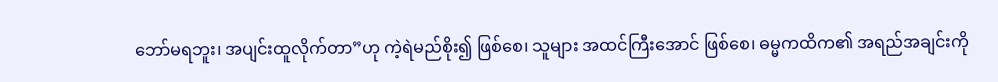ဘော်မရဘူး၊ အပျင်းထူလိုက်တာ”ဟု ကဲ့ရဲမည်စိုး၍ ဖြစ်စေ၊ သူများ အထင်ကြီးအောင် ဖြစ်စေ၊ ဓမ္မကထိက၏ အရည်အချင်းကို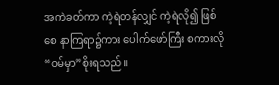အကဲခတ်ကာ ကဲ့ရဲတန်လျှင် ကဲ့ရဲလို၍ ဖြစ်စေ နာကြရာ၌ကား ပေါက်ဖော်ကြီး စကားလို “ဝမ်မှာ”စိုးရသည်။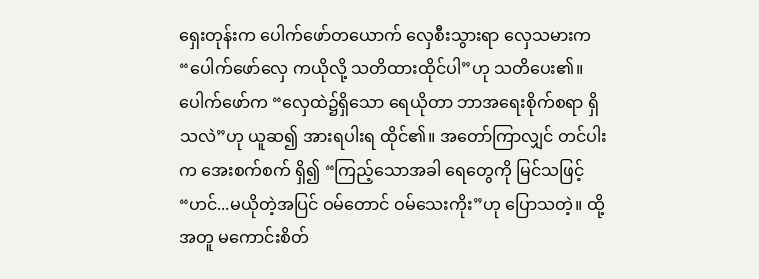ရှေးတုန်းက ပေါက်ဖော်တယောက် လှေစီးသွားရာ လှေသမားက “ပေါက်ဖော်လှေ ကယိုလို့ သတိထားထိုင်ပါ”ဟု သတိပေး၏။ ပေါက်ဖော်က “လှေထဲ၌ရှိသော ရေယိုတာ ဘာအရေးစိုက်စရာ ရှိသလဲ”ဟု ယူဆ၍ အားရပါးရ ထိုင်၏။ အတော်ကြာလျှင် တင်ပါးက အေးစက်စက် ရှိ၍ “ကြည့်သောအခါ ရေတွေကို မြင်သဖြင့် “ဟင်...မယိုတဲ့အပြင် ဝမ်တောင် ဝမ်သေးကိုး”ဟု ပြောသတဲ့။ ထို့အတူ မကောင်းစိတ်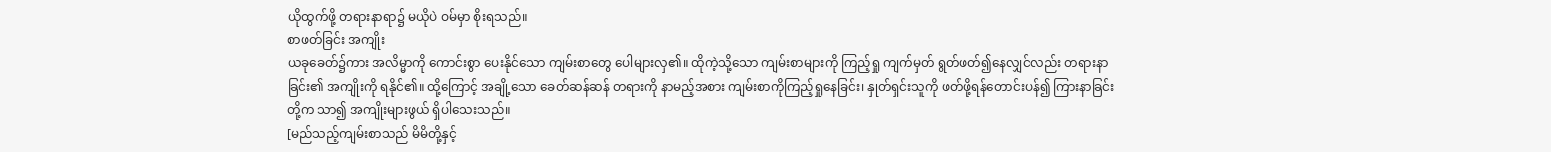ယိုထွက်ဖို့ တရားနာရာ၌ မယိုပဲ ဝမ်မှာ စိုးရသည်။
စာဖတ်ခြင်း အကျိုး
ယခုခေတ်၌ကား အလိမ္မာကို ကောင်းစွာ ပေးနိုင်သော ကျမ်းစာတွေ ပေါများလှ၏။ ထိုကဲ့သို့သော ကျမ်းစာများကို ကြည့်ရှု ကျက်မှတ် ရွတ်ဖတ်၍နေလျှင်လည်း တရားနာခြင်း၏ အကျိုးကို ရနိုင်၏။ ထို့ကြောင့် အချို့သော ခေတ်ဆန်ဆန် တရားကို နာမည့်အစား ကျမ်းစာကိုကြည့်ရှုနေခြင်း၊ နှုတ်ရှင်းသူကို ဖတ်ဖို့ရန်တောင်းပန်၍ ကြားနာခြင်းတို့က သာ၍ အကျိုးများဖွယ် ရှိပါသေးသည်။
[မည်သည့်ကျမ်းစာသည် မိမိတို့နှင့်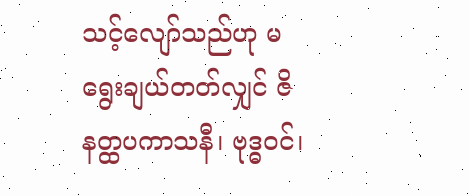သင့်လျော်သည်ဟု မရွေးချယ်တတ်လျှင် ဇိနတ္ထပကာသနီ၊ ဗုဒ္ဓဝင်၊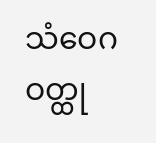သံဝေဂဝတ္ထု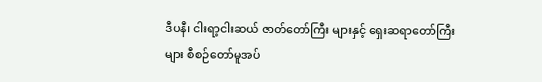ဒီပနီ၊ ငါးရာ့ငါးဆယ် ဇာတ်တော်ကြီး များနှင့် ရှေးဆရာတော်ကြီးများ စီစဉ်တော်မူအပ်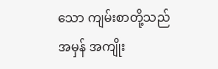သော ကျမ်းစာတို့သည် အမှန် အကျိုး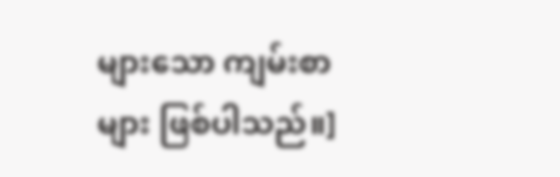များသော ကျမ်းစာများ ဖြစ်ပါသည်။]